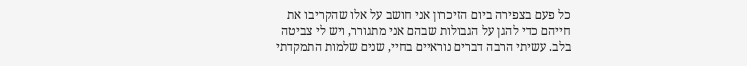כל פעם בצפירה ביום הזיכרון אני חושב על אלו שהקריבו את חייהם כדי להגן על הגבולות שבהם אני מתגורר, ויש לי צביטה בלב. עשיתי הרבה דברים נוראיים בחיי, שנים שלמות התמקדתי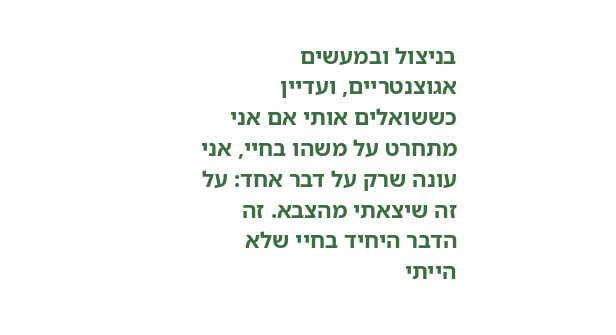בניצול ובמעשים אגוצנטריים, ועדיין כששואלים אותי אם אני מתחרט על משהו בחיי, אני עונה שרק על דבר אחד: על זה שיצאתי מהצבא. זה הדבר היחיד בחיי שלא הייתי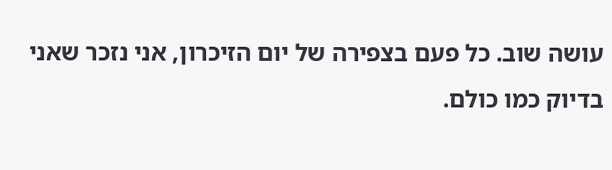עושה שוב. כל פעם בצפירה של יום הזיכרון, אני נזכר שאני בדיוק כמו כולם.